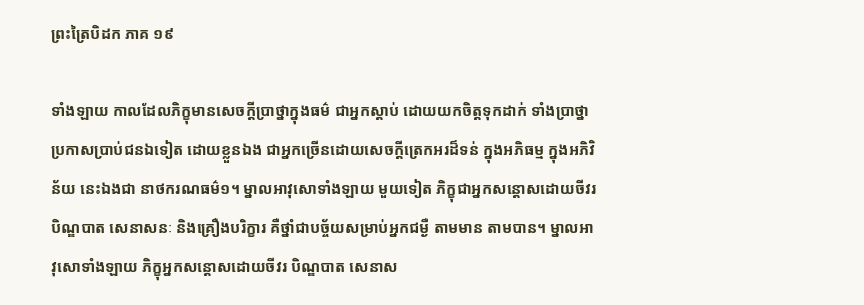ព្រះត្រៃបិដក ភាគ ១៩

ទាំងឡាយ កាលដែលភិក្ខុមានសេចក្តីប្រាថ្នាក្នុងធម៌ ជាអ្នកស្តាប់ ដោយយកចិត្តទុកដាក់ ទាំងប្រាថ្នាប្រកាសប្រាប់ជនឯទៀត ដោយខ្លួនឯង ជាអ្នកច្រើនដោយសេចក្តីត្រេកអរដ៏ទន់ ក្នុងអភិធម្ម ក្នុងអភិវិន័យ នេះឯងជា នាថករណធម៌១។ ម្នាលអាវុសោទាំងឡាយ មួយទៀត ភិក្ខុជាអ្នកសន្តោសដោយចីវរ បិណ្ឌបាត សេនាសនៈ និងគ្រឿងបរិក្ខារ គឺថ្នាំជាបច្ច័យសម្រាប់អ្នកជម្ងឺ តាមមាន តាមបាន។ ម្នាលអាវុសោទាំងឡាយ ភិក្ខុអ្នកសន្តោសដោយចីវរ បិណ្ឌបាត សេនាស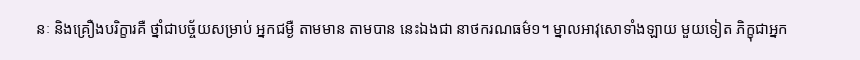នៈ និងគ្រឿងបរិក្ខារគឺ ថ្នាំជាបច្ច័យសម្រាប់ អ្នកជម្ងឺ តាមមាន តាមបាន នេះឯងជា នាថករណធម៌១។ ម្នាលអាវុសោទាំងឡាយ មួយទៀត ភិក្ខុជាអ្នក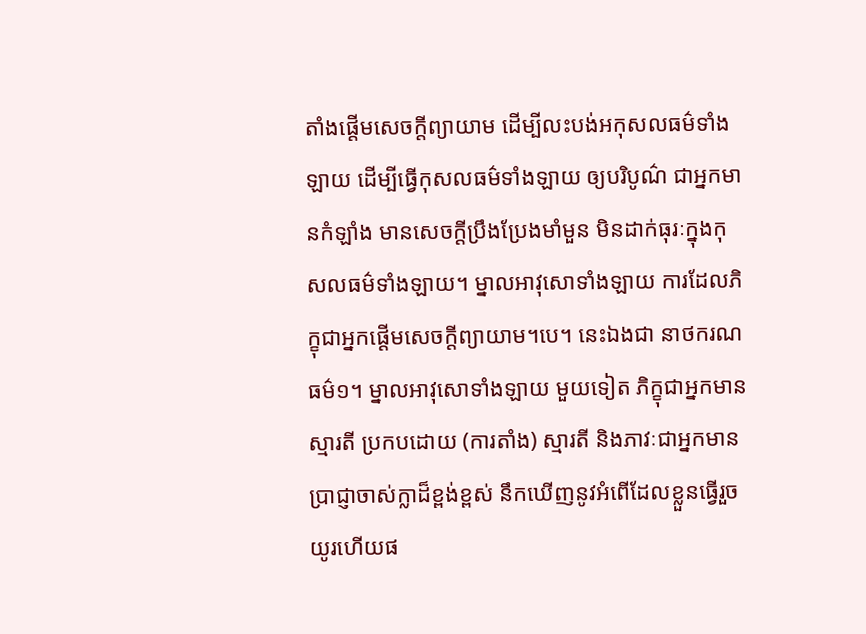តាំងផ្តើមសេចក្តីព្យាយាម ដើម្បីលះបង់អកុសលធម៌ទាំងឡាយ ដើម្បីធ្វើកុសលធម៌ទាំងឡាយ ឲ្យបរិបូណ៌ ជាអ្នកមានកំឡាំង មានសេចក្តីប្រឹងប្រែងមាំមួន មិនដាក់ធុរៈក្នុងកុសលធម៌ទាំងឡាយ។ ម្នាលអាវុសោទាំងឡាយ ការដែលភិក្ខុជាអ្នកផ្តើមសេចក្តីព្យាយាម។បេ។ នេះឯងជា នាថករណធម៌១។ ម្នាលអាវុសោទាំងឡាយ មួយទៀត ភិក្ខុជាអ្នកមានស្មារតី ប្រកបដោយ (ការតាំង) ស្មារតី និងភាវៈជាអ្នកមានប្រាជ្ញាចាស់ក្លាដ៏ខ្ពង់ខ្ពស់ នឹកឃើញនូវអំពើដែលខ្លួនធ្វើរួចយូរហើយផ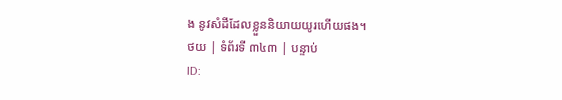ង នូវសំដីដែលខ្លួននិយាយយូរហើយផង។
ថយ | ទំព័រទី ៣៤៣ | បន្ទាប់
ID: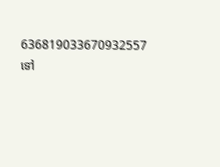636819033670932557
ទៅ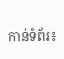កាន់ទំព័រ៖